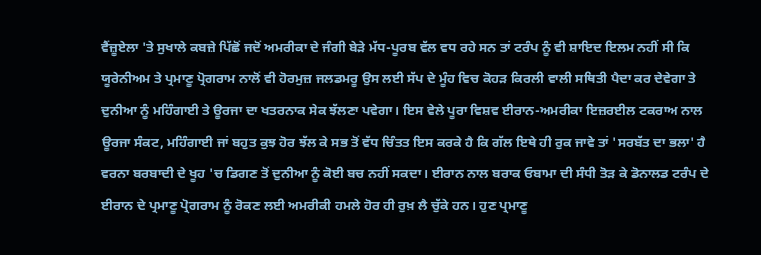ਵੈਂਜ਼ੂਏਲਾ 'ਤੇ ਸੁਖਾਲੇ ਕਬਜ਼ੇ ਪਿੱਛੋਂ ਜਦੋਂ ਅਮਰੀਕਾ ਦੇ ਜੰਗੀ ਬੇੜੇ ਮੱਧ-ਪੂਰਬ ਵੱਲ ਵਧ ਰਹੇ ਸਨ ਤਾਂ ਟਰੰਪ ਨੂੰ ਵੀ ਸ਼ਾਇਦ ਇਲਮ ਨਹੀਂ ਸੀ ਕਿ ਯੂਰੇਨੀਅਮ ਤੇ ਪ੍ਰਮਾਣੂ ਪ੍ਰੋਗਰਾਮ ਨਾਲੋਂ ਵੀ ਹੋਰਮੁਜ਼ ਜਲਡਮਰੂ ਉਸ ਲਈ ਸੱਪ ਦੇ ਮੂੰਹ ਵਿਚ ਕੋਹੜ ਕਿਰਲੀ ਵਾਲੀ ਸਥਿਤੀ ਪੈਦਾ ਕਰ ਦੇਵੇਗਾ ਤੇ ਦੁਨੀਆ ਨੂੰ ਮਹਿੰਗਾਈ ਤੇ ਊਰਜਾ ਦਾ ਖਤਰਨਾਕ ਸੇਕ ਝੱਲਣਾ ਪਵੇਗਾ। ਇਸ ਵੇਲੇ ਪੂਰਾ ਵਿਸ਼ਵ ਈਰਾਨ-ਅਮਰੀਕਾ ਇਜ਼ਰਈਲ ਟਕਰਾਅ ਨਾਲ ਊਰਜਾ ਸੰਕਟ, ਮਹਿੰਗਾਈ ਜਾਂ ਬਹੁਤ ਕੁਝ ਹੋਰ ਝੱਲ ਕੇ ਸਭ ਤੋਂ ਵੱਧ ਚਿੰਤਤ ਇਸ ਕਰਕੇ ਹੈ ਕਿ ਗੱਲ ਇਥੇ ਹੀ ਰੁਕ ਜਾਵੇ ਤਾਂ 'ਸਰਬੱਤ ਦਾ ਭਲਾ' ਹੈ ਵਰਨਾ ਬਰਬਾਦੀ ਦੇ ਖੂਹ 'ਚ ਡਿਗਣ ਤੋਂ ਦੁਨੀਆ ਨੂੰ ਕੋਈ ਬਚ ਨਹੀਂ ਸਕਦਾ। ਈਰਾਨ ਨਾਲ ਬਰਾਕ ਓਬਾਮਾ ਦੀ ਸੰਧੀ ਤੋੜ ਕੇ ਡੋਨਾਲਡ ਟਰੰਪ ਦੇ ਈਰਾਨ ਦੇ ਪ੍ਰਮਾਣੂ ਪ੍ਰੋਗਰਾਮ ਨੂੰ ਰੋਕਣ ਲਈ ਅਮਰੀਕੀ ਹਮਲੇ ਹੋਰ ਹੀ ਰੁਖ਼ ਲੈ ਚੁੱਕੇ ਹਨ। ਹੁਣ ਪ੍ਰਮਾਣੂ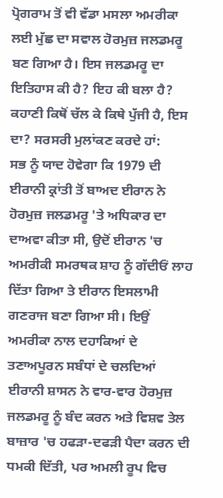ਪ੍ਰੋਗਰਾਮ ਤੋਂ ਵੀ ਵੱਡਾ ਮਸਲਾ ਅਮਰੀਕਾ ਲਈ ਮੁੱਛ ਦਾ ਸਵਾਲ ਹੋਰਮੁਜ਼ ਜਲਡਮਰੂ ਬਣ ਗਿਆ ਹੈ। ਇਸ ਜਲਡਮਰੂ ਦਾ ਇਤਿਹਾਸ ਕੀ ਹੈ? ਇਹ ਕੀ ਬਲਾ ਹੈ? ਕਹਾਣੀ ਕਿਥੋਂ ਚੱਲ ਕੇ ਕਿਥੇ ਪੁੱਜੀ ਹੈ, ਇਸ ਦਾ? ਸਰਸਰੀ ਮੁਲਾਂਕਣ ਕਰਦੇ ਹਾਂ:
ਸਭ ਨੂੰ ਯਾਦ ਹੋਵੇਗਾ ਕਿ 1979 ਦੀ ਈਰਾਨੀ ਕ੍ਰਾਂਤੀ ਤੋਂ ਬਾਅਦ ਈਰਾਨ ਨੇ ਹੋਰਮੁਜ਼ ਜਲਡਮਰੂ 'ਤੇ ਅਧਿਕਾਰ ਦਾ ਦਾਅਵਾ ਕੀਤਾ ਸੀ, ਉਦੋਂ ਈਰਾਨ 'ਚ ਅਮਰੀਕੀ ਸਮਰਥਕ ਸ਼ਾਹ ਨੂੰ ਗੱਦੀਓਂ ਲਾਹ ਦਿੱਤਾ ਗਿਆ ਤੇ ਈਰਾਨ ਇਸਲਾਮੀ ਗਣਰਾਜ ਬਣਾ ਗਿਆ ਸੀ। ਇਉਂ ਅਮਰੀਕਾ ਨਾਲ ਦਹਾਕਿਆਂ ਦੇ ਤਣਾਅਪੂਰਨ ਸਬੰਧਾਂ ਦੇ ਚਲਦਿਆਂ ਈਰਾਨੀ ਸ਼ਾਸਨ ਨੇ ਵਾਰ-ਵਾਰ ਹੋਰਮੁਜ਼ ਜਲਡਮਰੂ ਨੂੰ ਬੰਦ ਕਰਨ ਅਤੇ ਵਿਸ਼ਵ ਤੇਲ ਬਾਜ਼ਾਰ 'ਚ ਹਫੜਾ-ਦਫੜੀ ਪੈਦਾ ਕਰਨ ਦੀ ਧਮਕੀ ਦਿੱਤੀ, ਪਰ ਅਮਲੀ ਰੂਪ ਵਿਚ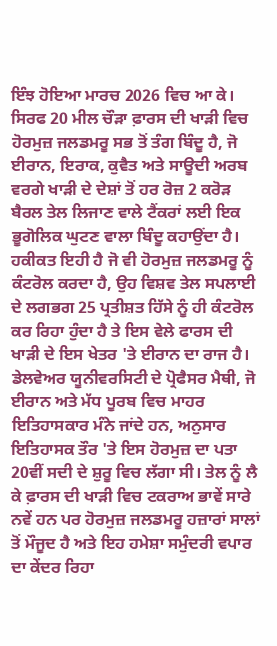ਇੰਝ ਹੋਇਆ ਮਾਰਚ 2026 ਵਿਚ ਆ ਕੇ। ਸਿਰਫ 20 ਮੀਲ ਚੌੜਾ ਫ਼ਾਰਸ ਦੀ ਖਾੜੀ ਵਿਚ ਹੋਰਮੁਜ਼ ਜਲਡਮਰੂ ਸਭ ਤੋਂ ਤੰਗ ਬਿੰਦੂ ਹੈ, ਜੋ ਈਰਾਨ, ਇਰਾਕ, ਕੁਵੈਤ ਅਤੇ ਸਾਊਦੀ ਅਰਬ ਵਰਗੇ ਖਾੜੀ ਦੇ ਦੇਸ਼ਾਂ ਤੋਂ ਹਰ ਰੋਜ਼ 2 ਕਰੋੜ ਬੈਰਲ ਤੇਲ ਲਿਜਾਣ ਵਾਲੇ ਟੈਂਕਰਾਂ ਲਈ ਇਕ ਭੂਗੋਲਿਕ ਘੁਟਣ ਵਾਲਾ ਬਿੰਦੂ ਕਹਾਉਂਦਾ ਹੈ। ਹਕੀਕਤ ਇਹੀ ਹੈ ਜੋ ਵੀ ਹੋਰਮੁਜ਼ ਜਲਡਮਰੂ ਨੂੰ ਕੰਟਰੋਲ ਕਰਦਾ ਹੈ, ਉਹ ਵਿਸ਼ਵ ਤੇਲ ਸਪਲਾਈ ਦੇ ਲਗਭਗ 25 ਪ੍ਰਤੀਸ਼ਤ ਹਿੱਸੇ ਨੂੰ ਹੀ ਕੰਟਰੋਲ ਕਰ ਰਿਹਾ ਹੁੰਦਾ ਹੈ ਤੇ ਇਸ ਵੇਲੇ ਫਾਰਸ ਦੀ ਖਾੜੀ ਦੇ ਇਸ ਖੇਤਰ 'ਤੇ ਈਰਾਨ ਦਾ ਰਾਜ ਹੈ। ਡੇਲਵੇਅਰ ਯੂਨੀਵਰਸਿਟੀ ਦੇ ਪ੍ਰੋਫੈਸਰ ਮੈਥੀ, ਜੋ ਈਰਾਨ ਅਤੇ ਮੱਧ ਪੂਰਬ ਵਿਚ ਮਾਹਰ ਇਤਿਹਾਸਕਾਰ ਮੰਨੇ ਜਾਂਦੇ ਹਨ, ਅਨੁਸਾਰ ਇਤਿਹਾਸਕ ਤੌਰ 'ਤੇ ਇਸ ਹੋਰਮੁਜ਼ ਦਾ ਪਤਾ 20ਵੀਂ ਸਦੀ ਦੇ ਸ਼ੁਰੂ ਵਿਚ ਲੱਗਾ ਸੀ। ਤੇਲ ਨੂੰ ਲੈ ਕੇ ਫ਼ਾਰਸ ਦੀ ਖਾੜੀ ਵਿਚ ਟਕਰਾਅ ਭਾਵੇਂ ਸਾਰੇ ਨਵੇਂ ਹਨ ਪਰ ਹੋਰਮੁਜ਼ ਜਲਡਮਰੂ ਹਜ਼ਾਰਾਂ ਸਾਲਾਂ ਤੋਂ ਮੌਜੂਦ ਹੈ ਅਤੇ ਇਹ ਹਮੇਸ਼ਾ ਸਮੁੰਦਰੀ ਵਪਾਰ ਦਾ ਕੇਂਦਰ ਰਿਹਾ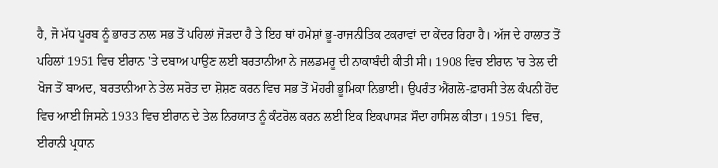ਹੈ, ਜੋ ਮੱਧ ਪੂਰਬ ਨੂੰ ਭਾਰਤ ਨਾਲ ਸਭ ਤੋਂ ਪਹਿਲਾਂ ਜੋੜਦਾ ਹੈ ਤੇ ਇਹ ਥਾਂ ਹਮੇਸ਼ਾਂ ਭੂ-ਰਾਜਨੀਤਿਕ ਟਕਰਾਵਾਂ ਦਾ ਕੇਂਦਰ ਰਿਹਾ ਹੈ। ਅੱਜ ਦੇ ਹਾਲਾਤ ਤੋਂ ਪਹਿਲਾਂ 1951 ਵਿਚ ਈਰਾਨ 'ਤੇ ਦਬਾਅ ਪਾਉਣ ਲਈ ਬਰਤਾਨੀਆ ਨੇ ਜਲਡਮਰੂ ਦੀ ਨਾਕਾਬੰਦੀ ਕੀਤੀ ਸੀ। 1908 ਵਿਚ ਈਰਾਨ 'ਚ ਤੇਲ ਦੀ ਖੋਜ ਤੋਂ ਬਾਅਦ, ਬਰਤਾਨੀਆ ਨੇ ਤੇਲ ਸਰੋਤ ਦਾ ਸ਼ੋਸ਼ਣ ਕਰਨ ਵਿਚ ਸਭ ਤੋਂ ਮੋਹਰੀ ਭੂਮਿਕਾ ਨਿਭਾਈ। ਉਪਰੰਤ ਐਂਗਲੋ-ਫ਼ਾਰਸੀ ਤੇਲ ਕੰਪਨੀ ਹੋਂਦ ਵਿਚ ਆਈ ਜਿਸਨੇ 1933 ਵਿਚ ਈਰਾਨ ਦੇ ਤੇਲ ਨਿਰਯਾਤ ਨੂੰ ਕੰਟਰੋਲ ਕਰਨ ਲਈ ਇਕ ਇਕਪਾਸੜ ਸੌਦਾ ਹਾਸਿਲ ਕੀਤਾ। 1951 ਵਿਚ, ਈਰਾਨੀ ਪ੍ਰਧਾਨ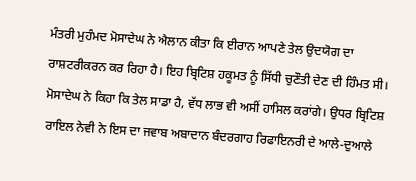ਮੰਤਰੀ ਮੁਹੰਮਦ ਮੋਸਾਦੇਘ ਨੇ ਐਲਾਨ ਕੀਤਾ ਕਿ ਈਰਾਨ ਆਪਣੇ ਤੇਲ ਉਦਯੋਗ ਦਾ ਰਾਸ਼ਟਰੀਕਰਨ ਕਰ ਰਿਹਾ ਹੈ। ਇਹ ਬ੍ਰਿਟਿਸ਼ ਹਕੂਮਤ ਨੂੰ ਸਿੱਧੀ ਚੁਣੌਤੀ ਦੇਣ ਦੀ ਹਿੰਮਤ ਸੀ। ਮੋਸਾਦੇਘ ਨੇ ਕਿਹਾ ਕਿ ਤੇਲ ਸਾਡਾ ਹੈ, ਵੱਧ ਲਾਭ ਵੀ ਅਸੀਂ ਹਾਸਿਲ ਕਰਾਂਗੇ। ਉਧਰ ਬ੍ਰਿਟਿਸ਼ ਰਾਇਲ ਨੇਵੀ ਨੇ ਇਸ ਦਾ ਜਵਾਬ ਅਬਾਦਾਨ ਬੰਦਰਗਾਹ ਰਿਫਾਇਨਰੀ ਦੇ ਆਲੇ-ਦੁਆਲੇ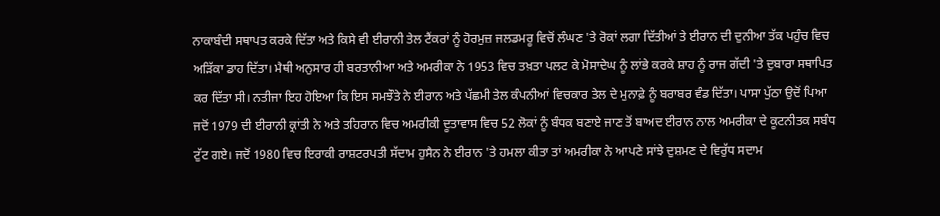ਨਾਕਾਬੰਦੀ ਸਥਾਪਤ ਕਰਕੇ ਦਿੱਤਾ ਅਤੇ ਕਿਸੇ ਵੀ ਈਰਾਨੀ ਤੇਲ ਟੈਂਕਰਾਂ ਨੂੰ ਹੋਰਮੁਜ਼ ਜਲਡਮਰੂ ਵਿਚੋਂ ਲੰਘਣ 'ਤੇ ਰੋਕਾਂ ਲਗਾ ਦਿੱਤੀਆਂ ਤੇ ਈਰਾਨ ਦੀ ਦੁਨੀਆ ਤੱਕ ਪਹੁੰਚ ਵਿਚ ਅੜਿੱਕਾ ਡਾਹ ਦਿੱਤਾ। ਮੈਥੀ ਅਨੁਸਾਰ ਹੀ ਬਰਤਾਨੀਆ ਅਤੇ ਅਮਰੀਕਾ ਨੇ 1953 ਵਿਚ ਤਖ਼ਤਾ ਪਲਟ ਕੇ ਮੋਸਾਦੇਘ ਨੂੰ ਲਾਂਭੇ ਕਰਕੇ ਸ਼ਾਹ ਨੂੰ ਰਾਜ ਗੱਦੀ 'ਤੇ ਦੁਬਾਰਾ ਸਥਾਪਿਤ ਕਰ ਦਿੱਤਾ ਸੀ। ਨਤੀਜਾ ਇਹ ਹੋਇਆ ਕਿ ਇਸ ਸਮਝੌਤੇ ਨੇ ਈਰਾਨ ਅਤੇ ਪੱਛਮੀ ਤੇਲ ਕੰਪਨੀਆਂ ਵਿਚਕਾਰ ਤੇਲ ਦੇ ਮੁਨਾਫ਼ੇ ਨੂੰ ਬਰਾਬਰ ਵੰਡ ਦਿੱਤਾ। ਪਾਸਾ ਪੁੱਠਾ ਉਦੋਂ ਪਿਆ ਜਦੋਂ 1979 ਦੀ ਈਰਾਨੀ ਕ੍ਰਾਂਤੀ ਨੇ ਅਤੇ ਤਹਿਰਾਨ ਵਿਚ ਅਮਰੀਕੀ ਦੂਤਾਵਾਸ ਵਿਚ 52 ਲੋਕਾਂ ਨੂੰ ਬੰਧਕ ਬਣਾਏ ਜਾਣ ਤੋਂ ਬਾਅਦ ਈਰਾਨ ਨਾਲ ਅਮਰੀਕਾ ਦੇ ਕੂਟਨੀਤਕ ਸਬੰਧ ਟੁੱਟ ਗਏ। ਜਦੋਂ 1980 ਵਿਚ ਇਰਾਕੀ ਰਾਸ਼ਟਰਪਤੀ ਸੱਦਾਮ ਹੁਸੈਨ ਨੇ ਈਰਾਨ 'ਤੇ ਹਮਲਾ ਕੀਤਾ ਤਾਂ ਅਮਰੀਕਾ ਨੇ ਆਪਣੇ ਸਾਂਝੇ ਦੁਸ਼ਮਣ ਦੇ ਵਿਰੁੱਧ ਸਦਾਮ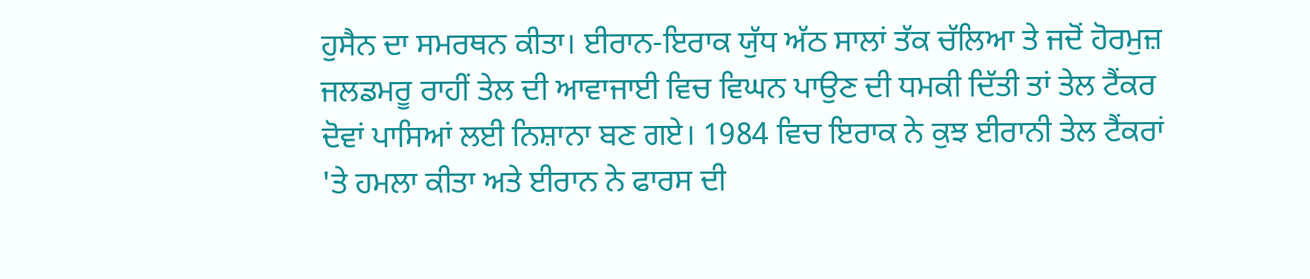ਹੁਸੈਨ ਦਾ ਸਮਰਥਨ ਕੀਤਾ। ਈਰਾਨ-ਇਰਾਕ ਯੁੱਧ ਅੱਠ ਸਾਲਾਂ ਤੱਕ ਚੱਲਿਆ ਤੇ ਜਦੋਂ ਹੋਰਮੁਜ਼ ਜਲਡਮਰੂ ਰਾਹੀਂ ਤੇਲ ਦੀ ਆਵਾਜਾਈ ਵਿਚ ਵਿਘਨ ਪਾਉਣ ਦੀ ਧਮਕੀ ਦਿੱਤੀ ਤਾਂ ਤੇਲ ਟੈਂਕਰ ਦੋਵਾਂ ਪਾਸਿਆਂ ਲਈ ਨਿਸ਼ਾਨਾ ਬਣ ਗਏ। 1984 ਵਿਚ ਇਰਾਕ ਨੇ ਕੁਝ ਈਰਾਨੀ ਤੇਲ ਟੈਂਕਰਾਂ 'ਤੇ ਹਮਲਾ ਕੀਤਾ ਅਤੇ ਈਰਾਨ ਨੇ ਫਾਰਸ ਦੀ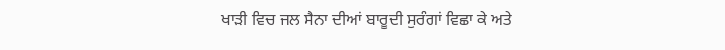ਖਾੜੀ ਵਿਚ ਜਲ ਸੈਨਾ ਦੀਆਂ ਬਾਰੂਦੀ ਸੁਰੰਗਾਂ ਵਿਛਾ ਕੇ ਅਤੇ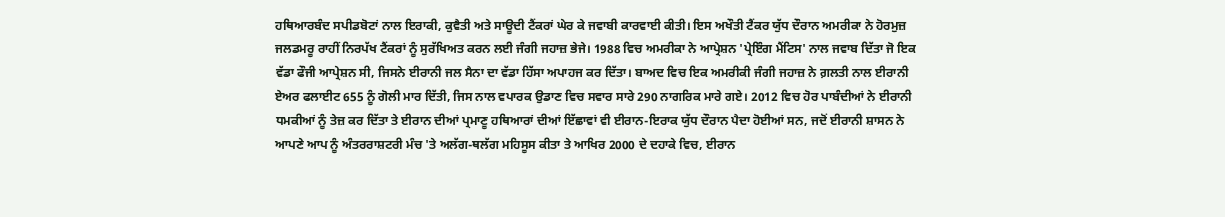ਹਥਿਆਰਬੰਦ ਸਪੀਡਬੋਟਾਂ ਨਾਲ ਇਰਾਕੀ, ਕੁਵੈਤੀ ਅਤੇ ਸਾਊਦੀ ਟੈਂਕਰਾਂ ਘੇਰ ਕੇ ਜਵਾਬੀ ਕਾਰਵਾਈ ਕੀਤੀ। ਇਸ ਅਖੌਤੀ ਟੈਂਕਰ ਯੁੱਧ ਦੌਰਾਨ ਅਮਰੀਕਾ ਨੇ ਹੋਰਮੁਜ਼ ਜਲਡਮਰੂ ਰਾਹੀਂ ਨਿਰਪੱਖ ਟੈਂਕਰਾਂ ਨੂੰ ਸੁਰੱਖਿਅਤ ਕਰਨ ਲਈ ਜੰਗੀ ਜਹਾਜ਼ ਭੇਜੇ। 1988 ਵਿਚ ਅਮਰੀਕਾ ਨੇ ਆਪ੍ਰੇਸ਼ਨ 'ਪ੍ਰੇਇੰਗ ਮੈਂਟਿਸ' ਨਾਲ ਜਵਾਬ ਦਿੱਤਾ ਜੋ ਇਕ ਵੱਡਾ ਫੌਜੀ ਆਪ੍ਰੇਸ਼ਨ ਸੀ, ਜਿਸਨੇ ਈਰਾਨੀ ਜਲ ਸੈਨਾ ਦਾ ਵੱਡਾ ਹਿੱਸਾ ਅਪਾਹਜ ਕਰ ਦਿੱਤਾ। ਬਾਅਦ ਵਿਚ ਇਕ ਅਮਰੀਕੀ ਜੰਗੀ ਜਹਾਜ਼ ਨੇ ਗ਼ਲਤੀ ਨਾਲ ਈਰਾਨੀ ਏਅਰ ਫਲਾਈਟ 655 ਨੂੰ ਗੋਲੀ ਮਾਰ ਦਿੱਤੀ, ਜਿਸ ਨਾਲ ਵਪਾਰਕ ਉਡਾਣ ਵਿਚ ਸਵਾਰ ਸਾਰੇ 290 ਨਾਗਰਿਕ ਮਾਰੇ ਗਏ। 2012 ਵਿਚ ਹੋਰ ਪਾਬੰਦੀਆਂ ਨੇ ਈਰਾਨੀ ਧਮਕੀਆਂ ਨੂੰ ਤੇਜ਼ ਕਰ ਦਿੱਤਾ ਤੇ ਈਰਾਨ ਦੀਆਂ ਪ੍ਰਮਾਣੂ ਹਥਿਆਰਾਂ ਦੀਆਂ ਇੱਛਾਵਾਂ ਵੀ ਈਰਾਨ-ਇਰਾਕ ਯੁੱਧ ਦੌਰਾਨ ਪੈਦਾ ਹੋਈਆਂ ਸਨ, ਜਦੋਂ ਈਰਾਨੀ ਸ਼ਾਸਨ ਨੇ ਆਪਣੇ ਆਪ ਨੂੰ ਅੰਤਰਰਾਸ਼ਟਰੀ ਮੰਚ 'ਤੇ ਅਲੱਗ-ਥਲੱਗ ਮਹਿਸੂਸ ਕੀਤਾ ਤੇ ਆਖਿਰ 2000 ਦੇ ਦਹਾਕੇ ਵਿਚ, ਈਰਾਨ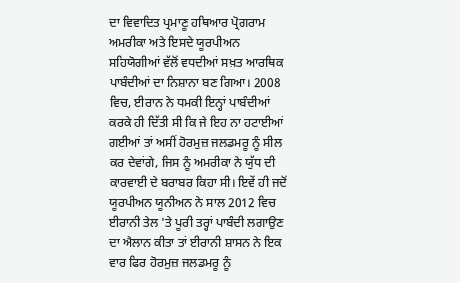ਦਾ ਵਿਵਾਦਿਤ ਪ੍ਰਮਾਣੂ ਹਥਿਆਰ ਪ੍ਰੋਗਰਾਮ ਅਮਰੀਕਾ ਅਤੇ ਇਸਦੇ ਯੂਰਪੀਅਨ ਸਹਿਯੋਗੀਆਂ ਵੱਲੋਂ ਵਧਦੀਆਂ ਸਖ਼ਤ ਆਰਥਿਕ ਪਾਬੰਦੀਆਂ ਦਾ ਨਿਸ਼ਾਨਾ ਬਣ ਗਿਆ। 2008 ਵਿਚ, ਈਰਾਨ ਨੇ ਧਮਕੀ ਇਨ੍ਹਾਂ ਪਾਬੰਦੀਆਂ ਕਰਕੇ ਹੀ ਦਿੱਤੀ ਸੀ ਕਿ ਜੇ ਇਹ ਨਾ ਹਟਾਈਆਂ ਗਈਆਂ ਤਾਂ ਅਸੀਂ ਹੋਰਮੁਜ਼ ਜਲਡਮਰੂ ਨੂੰ ਸੀਲ ਕਰ ਦੇਵਾਂਗੇ, ਜਿਸ ਨੂੰ ਅਮਰੀਕਾ ਨੇ ਯੁੱਧ ਦੀ ਕਾਰਵਾਈ ਦੇ ਬਰਾਬਰ ਕਿਹਾ ਸੀ। ਇਵੇਂ ਹੀ ਜਦੋਂ ਯੂਰਪੀਅਨ ਯੂਨੀਅਨ ਨੇ ਸਾਲ 2012 ਵਿਚ ਈਰਾਨੀ ਤੇਲ 'ਤੇ ਪੂਰੀ ਤਰ੍ਹਾਂ ਪਾਬੰਦੀ ਲਗਾਉਣ ਦਾ ਐਲਾਨ ਕੀਤਾ ਤਾਂ ਈਰਾਨੀ ਸ਼ਾਸਨ ਨੇ ਇਕ ਵਾਰ ਫਿਰ ਹੋਰਮੁਜ਼ ਜਲਡਮਰੂ ਨੂੰ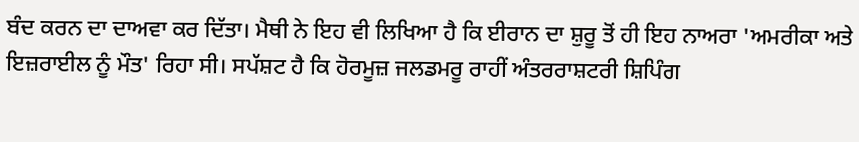ਬੰਦ ਕਰਨ ਦਾ ਦਾਅਵਾ ਕਰ ਦਿੱਤਾ। ਮੈਥੀ ਨੇ ਇਹ ਵੀ ਲਿਖਿਆ ਹੈ ਕਿ ਈਰਾਨ ਦਾ ਸ਼ੁਰੂ ਤੋਂ ਹੀ ਇਹ ਨਾਅਰਾ 'ਅਮਰੀਕਾ ਅਤੇ ਇਜ਼ਰਾਈਲ ਨੂੰ ਮੌਤ' ਰਿਹਾ ਸੀ। ਸਪੱਸ਼ਟ ਹੈ ਕਿ ਹੋਰਮੂਜ਼ ਜਲਡਮਰੂ ਰਾਹੀਂ ਅੰਤਰਰਾਸ਼ਟਰੀ ਸ਼ਿਪਿੰਗ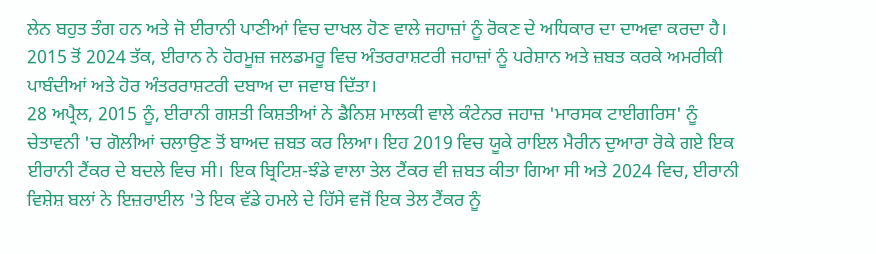ਲੇਨ ਬਹੁਤ ਤੰਗ ਹਨ ਅਤੇ ਜੋ ਈਰਾਨੀ ਪਾਣੀਆਂ ਵਿਚ ਦਾਖਲ ਹੋਣ ਵਾਲੇ ਜਹਾਜ਼ਾਂ ਨੂੰ ਰੋਕਣ ਦੇ ਅਧਿਕਾਰ ਦਾ ਦਾਅਵਾ ਕਰਦਾ ਹੈ। 2015 ਤੋਂ 2024 ਤੱਕ, ਈਰਾਨ ਨੇ ਹੋਰਮੂਜ਼ ਜਲਡਮਰੂ ਵਿਚ ਅੰਤਰਰਾਸ਼ਟਰੀ ਜਹਾਜ਼ਾਂ ਨੂੰ ਪਰੇਸ਼ਾਨ ਅਤੇ ਜ਼ਬਤ ਕਰਕੇ ਅਮਰੀਕੀ ਪਾਬੰਦੀਆਂ ਅਤੇ ਹੋਰ ਅੰਤਰਰਾਸ਼ਟਰੀ ਦਬਾਅ ਦਾ ਜਵਾਬ ਦਿੱਤਾ।
28 ਅਪ੍ਰੈਲ, 2015 ਨੂੰ, ਈਰਾਨੀ ਗਸ਼ਤੀ ਕਿਸ਼ਤੀਆਂ ਨੇ ਡੈਨਿਸ਼ ਮਾਲਕੀ ਵਾਲੇ ਕੰਟੇਨਰ ਜਹਾਜ਼ 'ਮਾਰਸਕ ਟਾਈਗਰਿਸ' ਨੂੰ ਚੇਤਾਵਨੀ 'ਚ ਗੋਲੀਆਂ ਚਲਾਉਣ ਤੋਂ ਬਾਅਦ ਜ਼ਬਤ ਕਰ ਲਿਆ। ਇਹ 2019 ਵਿਚ ਯੂਕੇ ਰਾਇਲ ਮੈਰੀਨ ਦੁਆਰਾ ਰੋਕੇ ਗਏ ਇਕ ਈਰਾਨੀ ਟੈਂਕਰ ਦੇ ਬਦਲੇ ਵਿਚ ਸੀ। ਇਕ ਬ੍ਰਿਟਿਸ਼-ਝੰਡੇ ਵਾਲਾ ਤੇਲ ਟੈਂਕਰ ਵੀ ਜ਼ਬਤ ਕੀਤਾ ਗਿਆ ਸੀ ਅਤੇ 2024 ਵਿਚ, ਈਰਾਨੀ ਵਿਸ਼ੇਸ਼ ਬਲਾਂ ਨੇ ਇਜ਼ਰਾਈਲ 'ਤੇ ਇਕ ਵੱਡੇ ਹਮਲੇ ਦੇ ਹਿੱਸੇ ਵਜੋਂ ਇਕ ਤੇਲ ਟੈਂਕਰ ਨੂੰ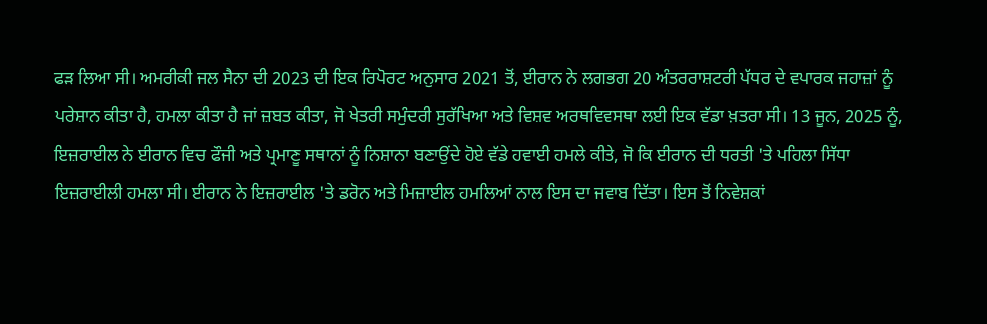ਫੜ ਲਿਆ ਸੀ। ਅਮਰੀਕੀ ਜਲ ਸੈਨਾ ਦੀ 2023 ਦੀ ਇਕ ਰਿਪੋਰਟ ਅਨੁਸਾਰ 2021 ਤੋਂ, ਈਰਾਨ ਨੇ ਲਗਭਗ 20 ਅੰਤਰਰਾਸ਼ਟਰੀ ਪੱਧਰ ਦੇ ਵਪਾਰਕ ਜਹਾਜ਼ਾਂ ਨੂੰ ਪਰੇਸ਼ਾਨ ਕੀਤਾ ਹੈ, ਹਮਲਾ ਕੀਤਾ ਹੈ ਜਾਂ ਜ਼ਬਤ ਕੀਤਾ, ਜੋ ਖੇਤਰੀ ਸਮੁੰਦਰੀ ਸੁਰੱਖਿਆ ਅਤੇ ਵਿਸ਼ਵ ਅਰਥਵਿਵਸਥਾ ਲਈ ਇਕ ਵੱਡਾ ਖ਼ਤਰਾ ਸੀ। 13 ਜੂਨ, 2025 ਨੂੰ, ਇਜ਼ਰਾਈਲ ਨੇ ਈਰਾਨ ਵਿਚ ਫੌਜੀ ਅਤੇ ਪ੍ਰਮਾਣੂ ਸਥਾਨਾਂ ਨੂੰ ਨਿਸ਼ਾਨਾ ਬਣਾਉਂਦੇ ਹੋਏ ਵੱਡੇ ਹਵਾਈ ਹਮਲੇ ਕੀਤੇ, ਜੋ ਕਿ ਈਰਾਨ ਦੀ ਧਰਤੀ 'ਤੇ ਪਹਿਲਾ ਸਿੱਧਾ ਇਜ਼ਰਾਈਲੀ ਹਮਲਾ ਸੀ। ਈਰਾਨ ਨੇ ਇਜ਼ਰਾਈਲ 'ਤੇ ਡਰੋਨ ਅਤੇ ਮਿਜ਼ਾਈਲ ਹਮਲਿਆਂ ਨਾਲ ਇਸ ਦਾ ਜਵਾਬ ਦਿੱਤਾ। ਇਸ ਤੋਂ ਨਿਵੇਸ਼ਕਾਂ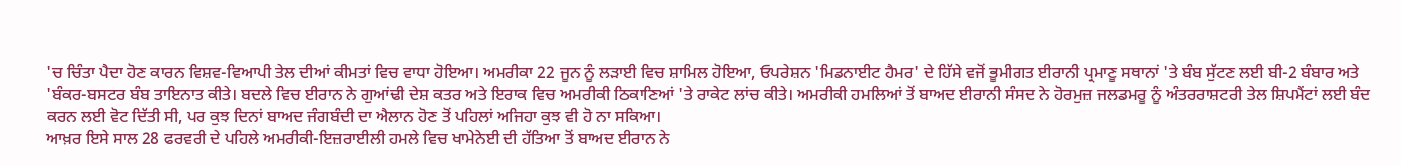'ਚ ਚਿੰਤਾ ਪੈਦਾ ਹੋਣ ਕਾਰਨ ਵਿਸ਼ਵ-ਵਿਆਪੀ ਤੇਲ ਦੀਆਂ ਕੀਮਤਾਂ ਵਿਚ ਵਾਧਾ ਹੋਇਆ। ਅਮਰੀਕਾ 22 ਜੂਨ ਨੂੰ ਲੜਾਈ ਵਿਚ ਸ਼ਾਮਿਲ ਹੋਇਆ, ਓਪਰੇਸ਼ਨ 'ਮਿਡਨਾਈਟ ਹੈਮਰ' ਦੇ ਹਿੱਸੇ ਵਜੋਂ ਭੂਮੀਗਤ ਈਰਾਨੀ ਪ੍ਰਮਾਣੂ ਸਥਾਨਾਂ 'ਤੇ ਬੰਬ ਸੁੱਟਣ ਲਈ ਬੀ-2 ਬੰਬਾਰ ਅਤੇ 'ਬੰਕਰ-ਬਸਟਰ ਬੰਬ ਤਾਇਨਾਤ ਕੀਤੇ। ਬਦਲੇ ਵਿਚ ਈਰਾਨ ਨੇ ਗੁਆਂਢੀ ਦੇਸ਼ ਕਤਰ ਅਤੇ ਇਰਾਕ ਵਿਚ ਅਮਰੀਕੀ ਠਿਕਾਣਿਆਂ 'ਤੇ ਰਾਕੇਟ ਲਾਂਚ ਕੀਤੇ। ਅਮਰੀਕੀ ਹਮਲਿਆਂ ਤੋਂ ਬਾਅਦ ਈਰਾਨੀ ਸੰਸਦ ਨੇ ਹੋਰਮੁਜ਼ ਜਲਡਮਰੂ ਨੂੰ ਅੰਤਰਰਾਸ਼ਟਰੀ ਤੇਲ ਸ਼ਿਪਮੈਂਟਾਂ ਲਈ ਬੰਦ ਕਰਨ ਲਈ ਵੋਟ ਦਿੱਤੀ ਸੀ, ਪਰ ਕੁਝ ਦਿਨਾਂ ਬਾਅਦ ਜੰਗਬੰਦੀ ਦਾ ਐਲਾਨ ਹੋਣ ਤੋਂ ਪਹਿਲਾਂ ਅਜਿਹਾ ਕੁਝ ਵੀ ਹੋ ਨਾ ਸਕਿਆ।
ਆਖ਼ਰ ਇਸੇ ਸਾਲ 28 ਫਰਵਰੀ ਦੇ ਪਹਿਲੇ ਅਮਰੀਕੀ-ਇਜ਼ਰਾਈਲੀ ਹਮਲੇ ਵਿਚ ਖਾਮੇਨੇਈ ਦੀ ਹੱਤਿਆ ਤੋਂ ਬਾਅਦ ਈਰਾਨ ਨੇ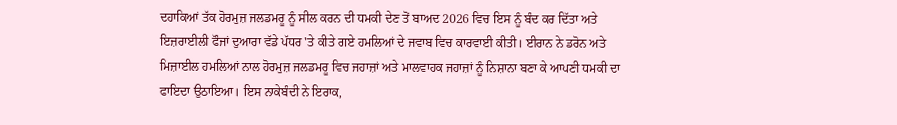ਦਹਾਕਿਆਂ ਤੱਕ ਹੋਰਮੁਜ਼ ਜਲਡਮਰੂ ਨੂੰ ਸੀਲ ਕਰਨ ਦੀ ਧਮਕੀ ਦੇਣ ਤੋਂ ਬਾਅਦ 2026 ਵਿਚ ਇਸ ਨੂੰ ਬੰਦ ਕਰ ਦਿੱਤਾ ਅਤੇ ਇਜ਼ਰਾਈਲੀ ਫੌਜਾਂ ਦੁਆਰਾ ਵੱਡੇ ਪੱਧਰ 'ਤੇ ਕੀਤੇ ਗਏ ਹਮਲਿਆਂ ਦੇ ਜਵਾਬ ਵਿਚ ਕਾਰਵਾਈ ਕੀਤੀ। ਈਰਾਨ ਨੇ ਡਰੋਨ ਅਤੇ ਮਿਜ਼ਾਈਲ ਹਮਲਿਆਂ ਨਾਲ ਹੋਰਮੁਜ਼ ਜਲਡਮਰੂ ਵਿਚ ਜਹਾਜ਼ਾਂ ਅਤੇ ਮਾਲਵਾਹਕ ਜਹਾਜ਼ਾਂ ਨੂੰ ਨਿਸ਼ਾਨਾ ਬਣਾ ਕੇ ਆਪਣੀ ਧਮਕੀ ਦਾ ਫਾਇਦਾ ਉਠਾਇਆ। ਇਸ ਨਾਕੇਬੰਦੀ ਨੇ ਇਰਾਕ,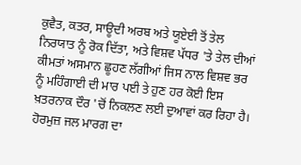ਕੁਵੈਤ, ਕਤਰ, ਸਾਊਦੀ ਅਰਬ ਅਤੇ ਯੂਏਈ ਤੋਂ ਤੇਲ ਨਿਰਯਾਤ ਨੂੰ ਰੋਕ ਦਿੱਤਾ, ਅਤੇ ਵਿਸ਼ਵ ਪੱਧਰ 'ਤੇ ਤੇਲ ਦੀਆਂ ਕੀਮਤਾਂ ਅਸਮਾਨ ਛੂਹਣ ਲੱਗੀਆਂ ਜਿਸ ਨਾਲ ਵਿਸ਼ਵ ਭਰ ਨੂੰ ਮਹਿੰਗਾਈ ਦੀ ਮਾਰ ਪਈ ਤੇ ਹੁਣ ਹਰ ਕੋਈ ਇਸ ਖ਼ਤਰਨਾਕ ਦੌਰ 'ਚੋਂ ਨਿਕਲਣ ਲਈ ਦੁਆਵਾਂ ਕਰ ਰਿਹਾ ਹੈ।
ਹੋਰਮੁਜ਼ ਜਲ ਮਾਰਗ ਦਾ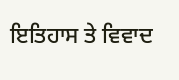ਇਤਿਹਾਸ ਤੇ ਵਿਵਾਦ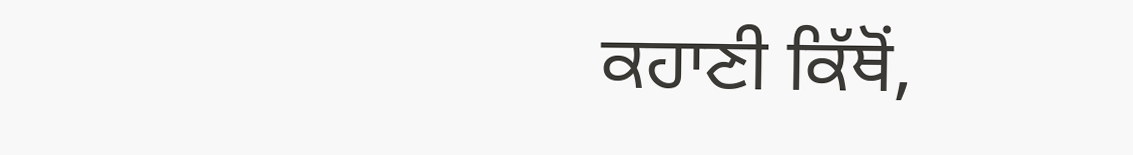ਕਹਾਣੀ ਕਿੱਥੋਂ,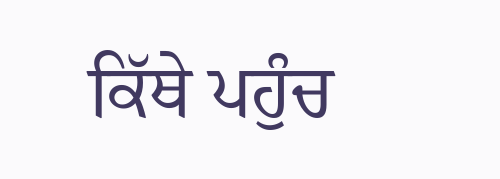ਕਿੱਥੇ ਪਹੁੰਚ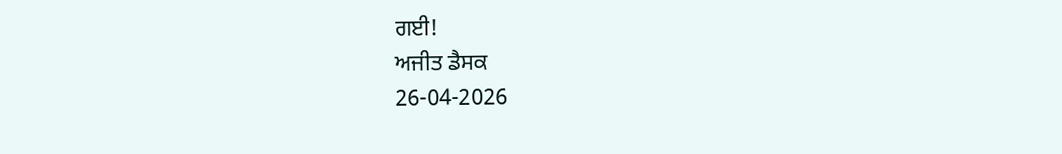ਗਈ!
ਅਜੀਤ ਡੈਸਕ
26-04-2026